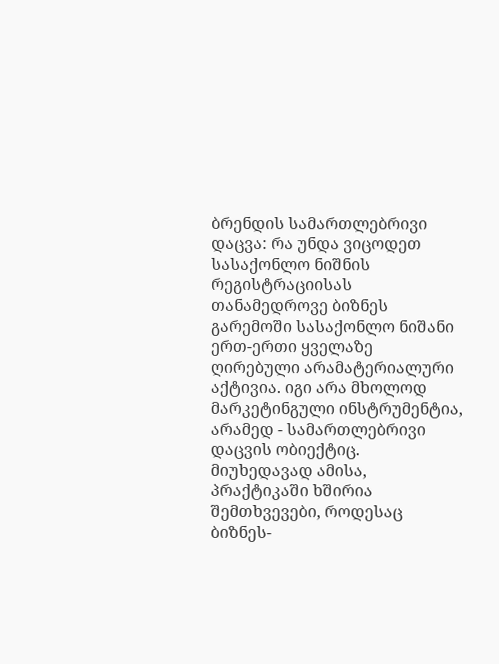ბრენდის სამართლებრივი დაცვა: რა უნდა ვიცოდეთ სასაქონლო ნიშნის რეგისტრაციისას
თანამედროვე ბიზნეს გარემოში სასაქონლო ნიშანი ერთ-ერთი ყველაზე ღირებული არამატერიალური აქტივია. იგი არა მხოლოდ მარკეტინგული ინსტრუმენტია, არამედ - სამართლებრივი დაცვის ობიექტიც. მიუხედავად ამისა, პრაქტიკაში ხშირია შემთხვევები, როდესაც ბიზნეს-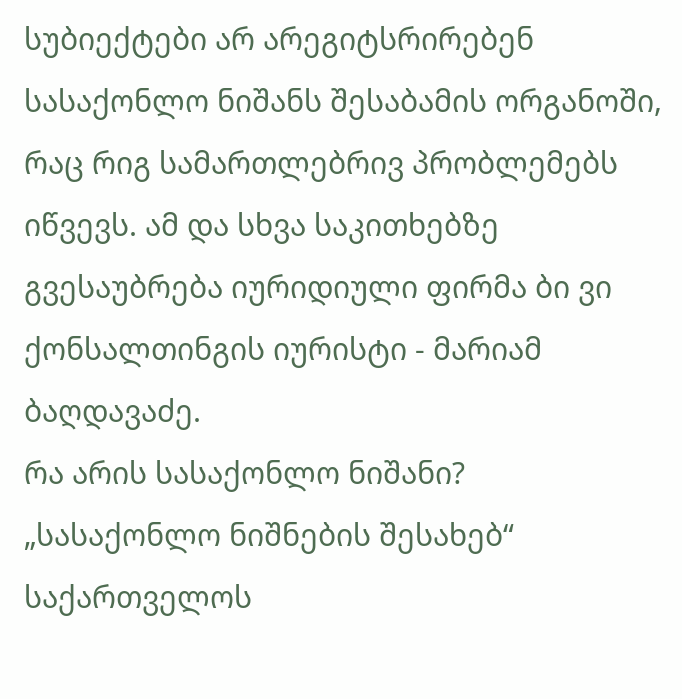სუბიექტები არ არეგიტსრირებენ სასაქონლო ნიშანს შესაბამის ორგანოში, რაც რიგ სამართლებრივ პრობლემებს იწვევს. ამ და სხვა საკითხებზე გვესაუბრება იურიდიული ფირმა ბი ვი ქონსალთინგის იურისტი - მარიამ ბაღდავაძე.
რა არის სასაქონლო ნიშანი?
„სასაქონლო ნიშნების შესახებ“ საქართველოს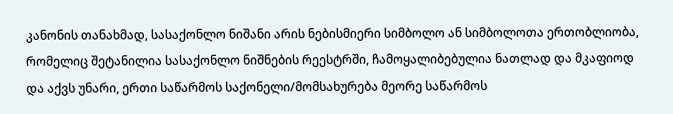კანონის თანახმად, სასაქონლო ნიშანი არის ნებისმიერი სიმბოლო ან სიმბოლოთა ერთობლიობა, რომელიც შეტანილია სასაქონლო ნიშნების რეესტრში, ჩამოყალიბებულია ნათლად და მკაფიოდ და აქვს უნარი, ერთი საწარმოს საქონელი/მომსახურება მეორე საწარმოს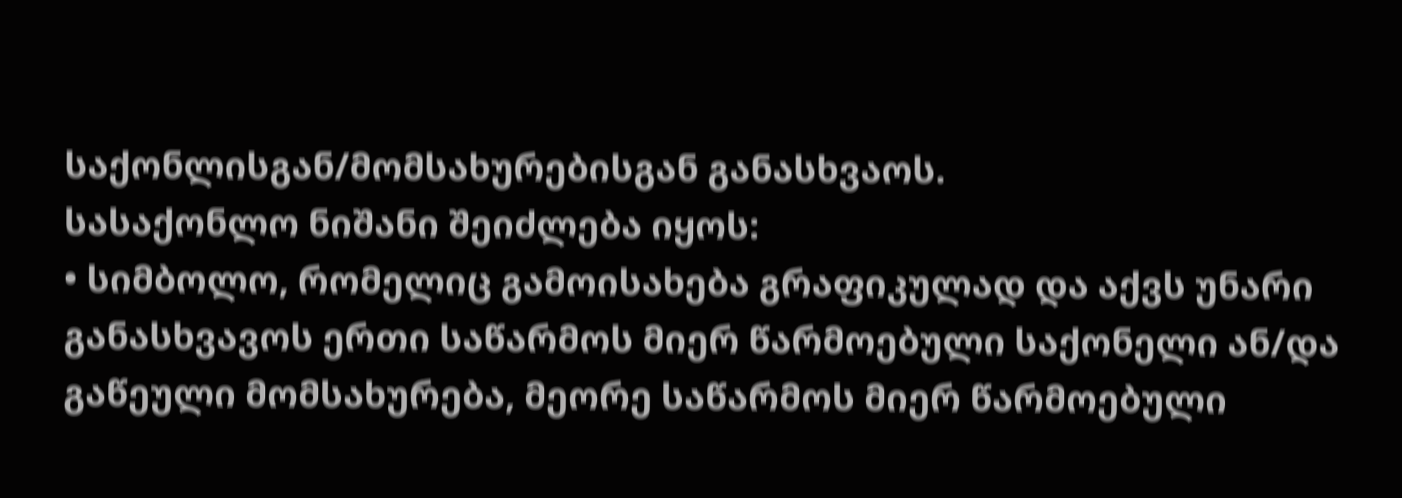საქონლისგან/მომსახურებისგან განასხვაოს.
სასაქონლო ნიშანი შეიძლება იყოს:
• სიმბოლო, რომელიც გამოისახება გრაფიკულად და აქვს უნარი განასხვავოს ერთი საწარმოს მიერ წარმოებული საქონელი ან/და გაწეული მომსახურება, მეორე საწარმოს მიერ წარმოებული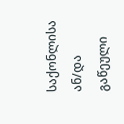საქონლისა ან/და გაწეული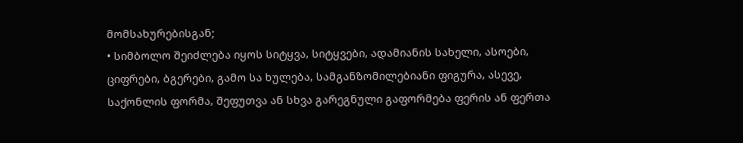მომსახურებისგან;
• სიმბოლო შეიძლება იყოს სიტყვა, სიტყვები, ადამიანის სახელი, ასოები, ციფრები, ბგერები, გამო სა ხულება, სამგანზომილებიანი ფიგურა, ასევე, საქონლის ფორმა, შეფუთვა ან სხვა გარეგნული გაფორმება ფერის ან ფერთა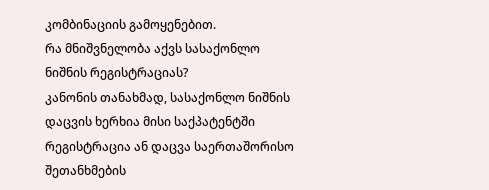კომბინაციის გამოყენებით.
რა მნიშვნელობა აქვს სასაქონლო ნიშნის რეგისტრაციას?
კანონის თანახმად, სასაქონლო ნიშნის დაცვის ხერხია მისი საქპატენტში რეგისტრაცია ან დაცვა საერთაშორისო შეთანხმების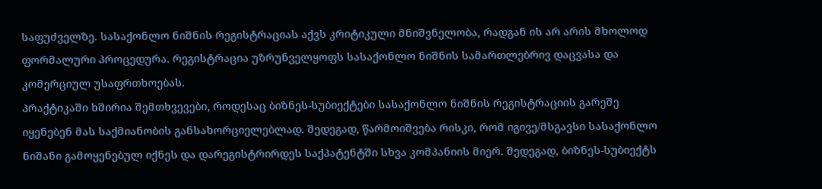საფუძველზე. სასაქონლო ნიშნის რეგისტრაციას აქვს კრიტიკული მნიშვნელობა, რადგან ის არ არის მხოლოდ ფორმალური პროცედურა. რეგისტრაცია უზრუნველყოფს სასაქონლო ნიშნის სამართლებრივ დაცვასა და კომერციულ უსაფრთხოებას.
პრაქტიკაში ხშირია შემთხვევები, როდესაც ბიზნეს-სუბიექტები სასაქონლო ნიშნის რეგისტრაციის გარეშე იყენებენ მას საქმიანობის განსახორციელებლად. შედეგად, წარმოიშვება რისკი, რომ იგივე/მსგავსი სასაქონლო ნიშანი გამოყენებულ იქნეს და დარეგისტრირდეს საქპატენტში სხვა კომპანიის მიერ. შედეგად, ბიზნეს-სუბიექტს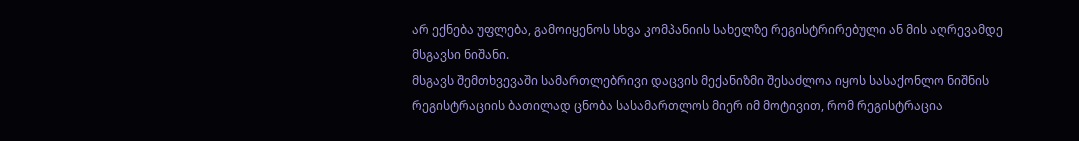არ ექნება უფლება, გამოიყენოს სხვა კომპანიის სახელზე რეგისტრირებული ან მის აღრევამდე მსგავსი ნიშანი.
მსგავს შემთხვევაში სამართლებრივი დაცვის მექანიზმი შესაძლოა იყოს სასაქონლო ნიშნის რეგისტრაციის ბათილად ცნობა სასამართლოს მიერ იმ მოტივით, რომ რეგისტრაცია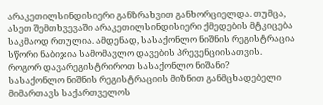არაკეთილსინდისიერი განზრახვით განხორციელდა. თუმცა, ასეთ შემთხვევაში არაკეთილსინდისიერი ქმედების მტკიცება საკმაოდ რთულია. ამდენად, სასაქონლო ნიშნის რეგისტრაცია სწორი ნაბიჯია სამომავლო დავების პრევენციისათვის.
როგორ დავარეგისტრიროთ სასაქონლო ნიშანი?
სასაქონლო ნიშნის რეგისტრაციის მიზნით განმცხადებელი მიმართავს საქართველოს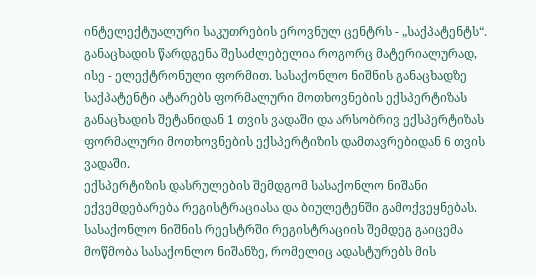ინტელექტუალური საკუთრების ეროვნულ ცენტრს - „საქპატენტს“. განაცხადის წარდგენა შესაძლებელია როგორც მატერიალურად, ისე - ელექტრონული ფორმით. სასაქონლო ნიშნის განაცხადზე საქპატენტი ატარებს ფორმალური მოთხოვნების ექსპერტიზას განაცხადის შეტანიდან 1 თვის ვადაში და არსობრივ ექსპერტიზას ფორმალური მოთხოვნების ექსპერტიზის დამთავრებიდან 6 თვის ვადაში.
ექსპერტიზის დასრულების შემდგომ სასაქონლო ნიშანი ექვემდებარება რეგისტრაციასა და ბიულეტენში გამოქვეყნებას. სასაქონლო ნიშნის რეესტრში რეგისტრაციის შემდეგ გაიცემა მოწმობა სასაქონლო ნიშანზე, რომელიც ადასტურებს მის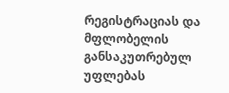რეგისტრაციას და მფლობელის განსაკუთრებულ უფლებას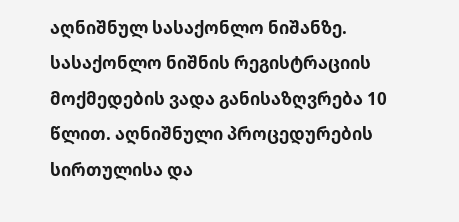აღნიშნულ სასაქონლო ნიშანზე. სასაქონლო ნიშნის რეგისტრაციის მოქმედების ვადა განისაზღვრება 10 წლით. აღნიშნული პროცედურების სირთულისა და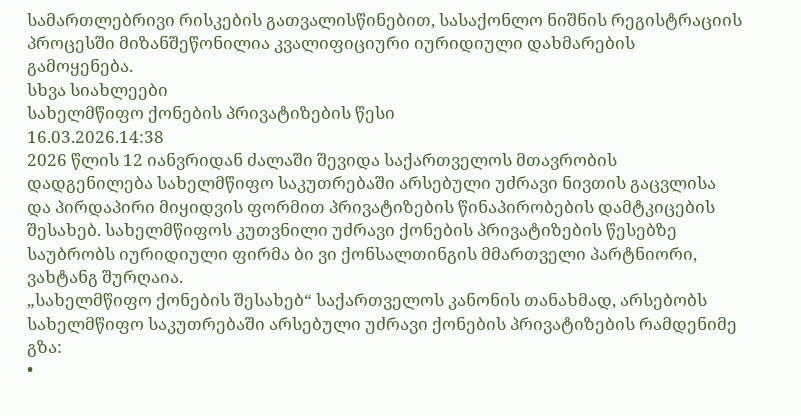სამართლებრივი რისკების გათვალისწინებით, სასაქონლო ნიშნის რეგისტრაციის პროცესში მიზანშეწონილია კვალიფიციური იურიდიული დახმარების გამოყენება.
სხვა სიახლეები
სახელმწიფო ქონების პრივატიზების წესი
16.03.2026.14:38
2026 წლის 12 იანვრიდან ძალაში შევიდა საქართველოს მთავრობის დადგენილება სახელმწიფო საკუთრებაში არსებული უძრავი ნივთის გაცვლისა და პირდაპირი მიყიდვის ფორმით პრივატიზების წინაპირობების დამტკიცების შესახებ. სახელმწიფოს კუთვნილი უძრავი ქონების პრივატიზების წესებზე საუბრობს იურიდიული ფირმა ბი ვი ქონსალთინგის მმართველი პარტნიორი, ვახტანგ შურღაია.
„სახელმწიფო ქონების შესახებ“ საქართველოს კანონის თანახმად, არსებობს სახელმწიფო საკუთრებაში არსებული უძრავი ქონების პრივატიზების რამდენიმე გზა:
•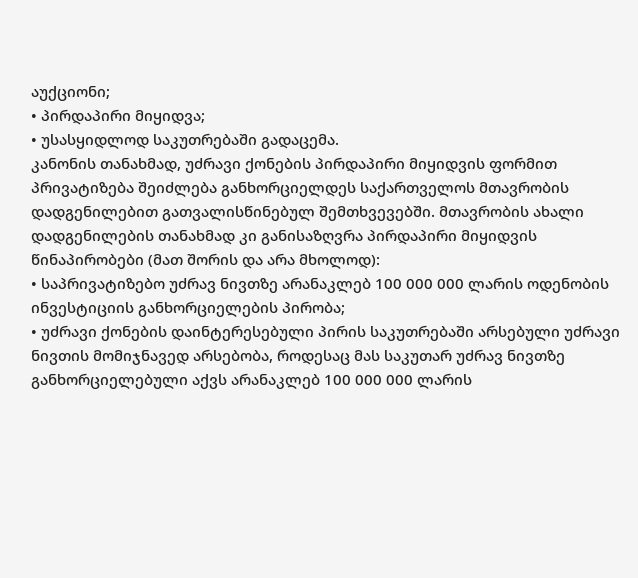აუქციონი;
• პირდაპირი მიყიდვა;
• უსასყიდლოდ საკუთრებაში გადაცემა.
კანონის თანახმად, უძრავი ქონების პირდაპირი მიყიდვის ფორმით პრივატიზება შეიძლება განხორციელდეს საქართველოს მთავრობის დადგენილებით გათვალისწინებულ შემთხვევებში. მთავრობის ახალი დადგენილების თანახმად კი განისაზღვრა პირდაპირი მიყიდვის წინაპირობები (მათ შორის და არა მხოლოდ):
• საპრივატიზებო უძრავ ნივთზე არანაკლებ 100 000 000 ლარის ოდენობის ინვესტიციის განხორციელების პირობა;
• უძრავი ქონების დაინტერესებული პირის საკუთრებაში არსებული უძრავი ნივთის მომიჯნავედ არსებობა, როდესაც მას საკუთარ უძრავ ნივთზე განხორციელებული აქვს არანაკლებ 100 000 000 ლარის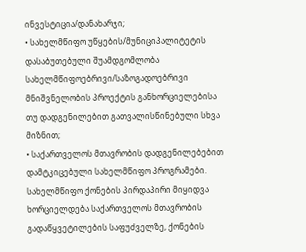ინვესტიცია/დანახარჯი;
• სახელმწიფო უწყების/მუნიციპალიტეტის დასაბუთებული შუამდგომლობა სახელმწიფოებრივი/საზოგადოებრივი მნიშვნელობის პროექტის განხორციელებისა თუ დადგენილებით გათვალისწინებული სხვა მიზნით;
• საქართველოს მთავრობის დადგენილებებით დამტკიცებული სახელმწიფო პროგრამები.
სახელმწიფო ქონების პირდაპირი მიყიდვა ხორციელდება საქართველოს მთავრობის გადაწყვეტილების საფუძველზე, ქონების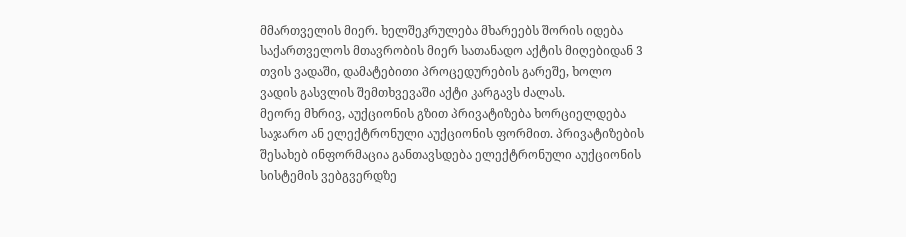მმართველის მიერ. ხელშეკრულება მხარეებს შორის იდება საქართველოს მთავრობის მიერ სათანადო აქტის მიღებიდან 3 თვის ვადაში, დამატებითი პროცედურების გარეშე, ხოლო ვადის გასვლის შემთხვევაში აქტი კარგავს ძალას.
მეორე მხრივ, აუქციონის გზით პრივატიზება ხორციელდება საჯარო ან ელექტრონული აუქციონის ფორმით. პრივატიზების შესახებ ინფორმაცია განთავსდება ელექტრონული აუქციონის სისტემის ვებგვერდზე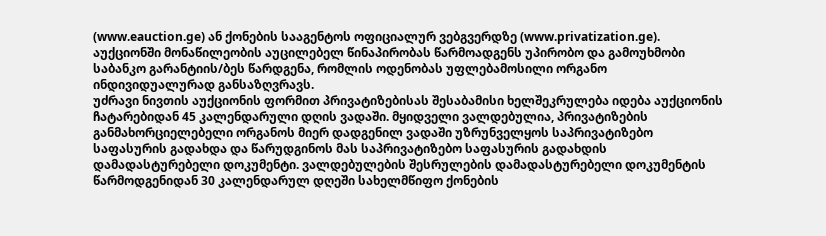(www.eauction.ge) ან ქონების სააგენტოს ოფიციალურ ვებგვერდზე (www.privatization.ge). აუქციონში მონაწილეობის აუცილებელ წინაპირობას წარმოადგენს უპირობო და გამოუხმობი საბანკო გარანტიის/ბეს წარდგენა, რომლის ოდენობას უფლებამოსილი ორგანო ინდივიდუალურად განსაზღვრავს.
უძრავი ნივთის აუქციონის ფორმით პრივატიზებისას შესაბამისი ხელშეკრულება იდება აუქციონის ჩატარებიდან 45 კალენდარული დღის ვადაში. მყიდველი ვალდებულია, პრივატიზების განმახორციელებელი ორგანოს მიერ დადგენილ ვადაში უზრუნველყოს საპრივატიზებო საფასურის გადახდა და წარუდგინოს მას საპრივატიზებო საფასურის გადახდის დამადასტურებელი დოკუმენტი. ვალდებულების შესრულების დამადასტურებელი დოკუმენტის წარმოდგენიდან 30 კალენდარულ დღეში სახელმწიფო ქონების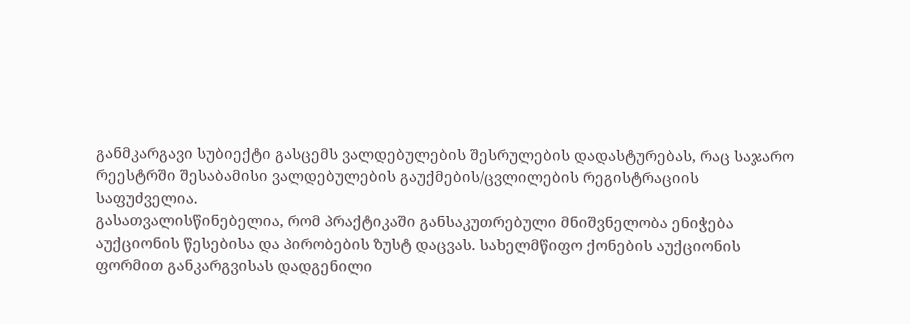განმკარგავი სუბიექტი გასცემს ვალდებულების შესრულების დადასტურებას, რაც საჯარო რეესტრში შესაბამისი ვალდებულების გაუქმების/ცვლილების რეგისტრაციის საფუძველია.
გასათვალისწინებელია, რომ პრაქტიკაში განსაკუთრებული მნიშვნელობა ენიჭება აუქციონის წესებისა და პირობების ზუსტ დაცვას. სახელმწიფო ქონების აუქციონის ფორმით განკარგვისას დადგენილი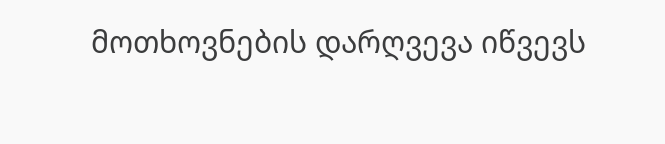მოთხოვნების დარღვევა იწვევს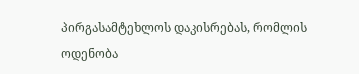პირგასამტეხლოს დაკისრებას, რომლის ოდენობა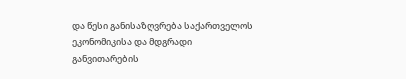და წესი განისაზღვრება საქართველოს ეკონომიკისა და მდგრადი განვითარების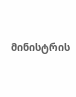მინისტრის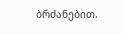ბრძანებით.